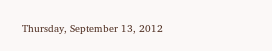Thursday, September 13, 2012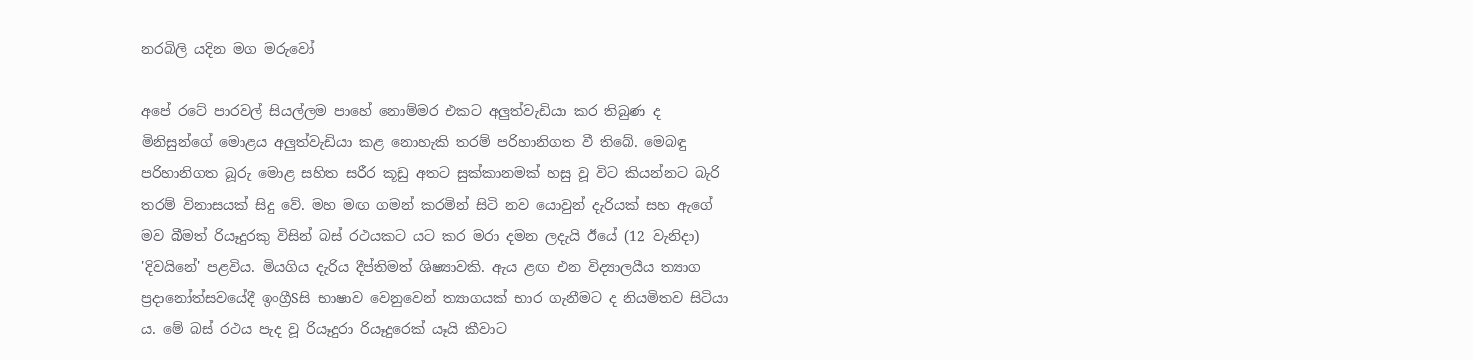නරබිලි යදින මග මරුවෝ

අපේ රටේ පාරවල් සියල්ලම පාහේ නොම්මර එකට අලුත්වැඩියා කර තිබුණ ද මිනිසුන්ගේ මොළය අලුත්වැඩියා කළ නොහැකි තරම් පරිහානිගත වී තිබේ. මෙබඳු පරිහානිගත බූරු මොළ සහිත සරීර කූඩු අතට සුක්‌කානමක්‌ හසු වූ විට කියන්නට බැරි තරම් විනාසයක්‌ සිදු වේ. මහ මඟ ගමන් කරමින් සිටි නව යොවුන් දැරියක්‌ සහ ඇගේ මව බීමත් රියෑදුරකු විසින් බස්‌ රථයකට යට කර මරා දමන ලදැයි ඊයේ (12 වැනිදා) 'දිවයිනේ' පළවිය. මියගිය දැරිය දීප්තිමත් ශිෂ්‍යාවකි. ඇය ළඟ එන විද්‍යාලයීය ත්‍යාග ප්‍රදානෝත්සවයේදී ඉංග්‍රීSසි භාෂාව වෙනුවෙන් ත්‍යාගයක්‌ භාර ගැනීමට ද නියමිතව සිටියා ය. මේ බස්‌ රථය පැද වූ රියෑදුරා රියෑදුරෙක්‌ යෑයි කීවාට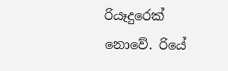රියෑදුරෙක්‌ නොවේ. රියේ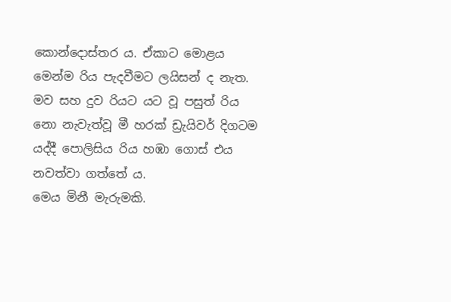කොන්දොස්‌තර ය. ඒකාට මොළය මෙන්ම රිය පැදවීමට ලයිසන් ද නැත. මව සහ දුව රියට යට වූ පසුත් රිය නො නැවැත්වූ මී හරක්‌ ඩ්‍රැයිවර් දිගටම යද්දී පොලිසිය රිය හඹා ගොස්‌ එය නවත්වා ගත්තේ ය.
මෙය මිනී මැරුමකි.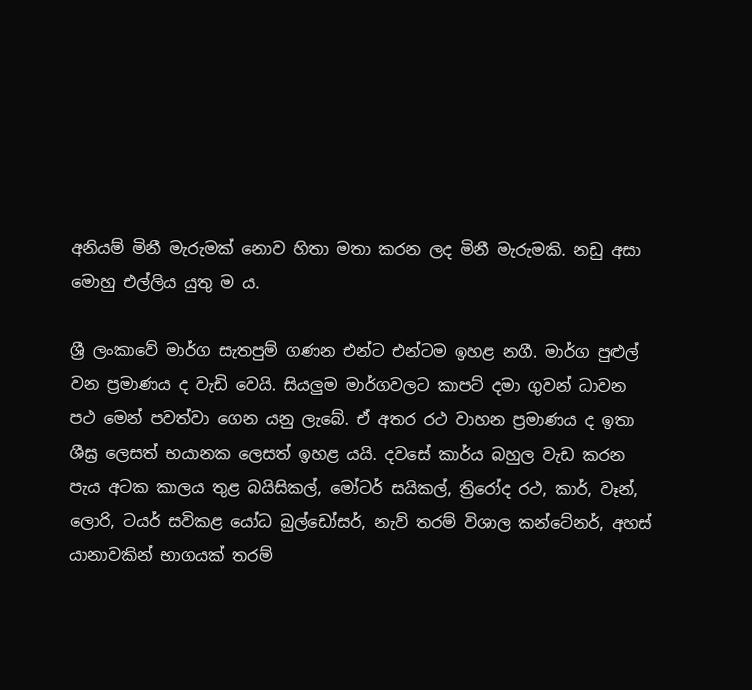අනියම් මිනී මැරුමක්‌ නොව හිතා මතා කරන ලද මිනී මැරුමකි. නඩු අසා මොහු එල්ලිය යුතු ම ය.

ශ්‍රී ලංකාවේ මාර්ග සැතපුම් ගණන එන්ට එන්ටම ඉහළ නගී. මාර්ග පුළුල් වන ප්‍රමාණය ද වැඩි වෙයි. සියලුම මාර්ගවලට කාපට්‌ දමා ගුවන් ධාවන පථ මෙන් පවත්වා ගෙන යනු ලැබේ. ඒ අතර රථ වාහන ප්‍රමාණය ද ඉතා ශීඝ්‍ර ලෙසත් භයානක ලෙසත් ඉහළ යයි. දවසේ කාර්ය බහුල වැඩ කරන පැය අටක කාලය තුළ බයිසිකල්, මෝටර් සයිකල්, ත්‍රිරෝද රථ, කාර්, වෑන්, ලොරි, ටයර් සවිකළ යෝධ බුල්ඩෝසර්, නැව් තරම් විශාල කන්ටේනර්, අහස්‌ යානාවකින් භාගයක්‌ තරම්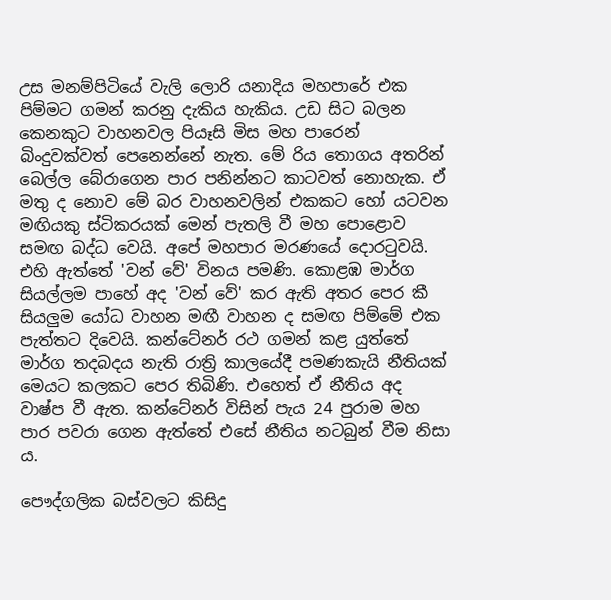උස මනම්පිටියේ වැලි ලොරි යනාදිය මහපාරේ එක පිම්මට ගමන් කරනු දැකිය හැකිය. උඩ සිට බලන කෙනකුට වාහනවල පියෑසි මිස මහ පාරෙන් බිංදුවක්‌වත් පෙනෙන්නේ නැත. මේ රිය තොගය අතරින් බෙල්ල බේරාගෙන පාර පනින්නට කාටවත් නොහැක. ඒ මතු ද නොව මේ බර වාහනවලින් එකකට හෝ යටවන මඟියකු ස්‌ටිකරයක්‌ මෙන් පැතලි වී මහ පොළොව සමඟ බද්ධ වෙයි. අපේ මහපාර මරණයේ දොරටුවයි. එහි ඇත්තේ 'වන් වේ' විනය පමණි. කොළඹ මාර්ග සියල්ලම පාහේ අද 'වන් වේ' කර ඇති අතර පෙර කී සියලුම යෝධ වාහන මඟී වාහන ද සමඟ පිම්මේ එක පැත්තට දිවෙයි. කන්ටේනර් රථ ගමන් කළ යුත්තේ මාර්ග තදබදය නැති රාත්‍රි කාලයේදී පමණකැයි නීතියක්‌ මෙයට කලකට පෙර තිබිණි. එහෙත් ඒ නීතිය අද වාෂ්ප වී ඇත. කන්ටේනර් විසින් පැය 24 පුරාම මහ පාර පවරා ගෙන ඇත්තේ එසේ නීතිය නටබුන් වීම නිසා ය.

පෞද්ගලික බස්‌වලට කිසිදු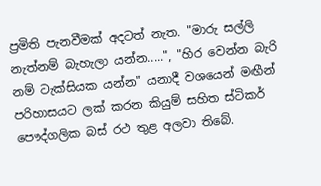ප්‍රමිති පැනවීමක්‌ අදටත් නැත. "මාරු සල්ලි නැත්නම් බැහැලා යන්න.....", "හිර වෙන්න බැරි නම් ටැක්‌සියක යන්න" යනාදී වශයෙන් මඟීන් පරිහාසයට ලක්‌ කරන කියුම් සහිත ස්‌ටිකර් පෞද්ගලික බස්‌ රථ තුළ අලවා තිබේ.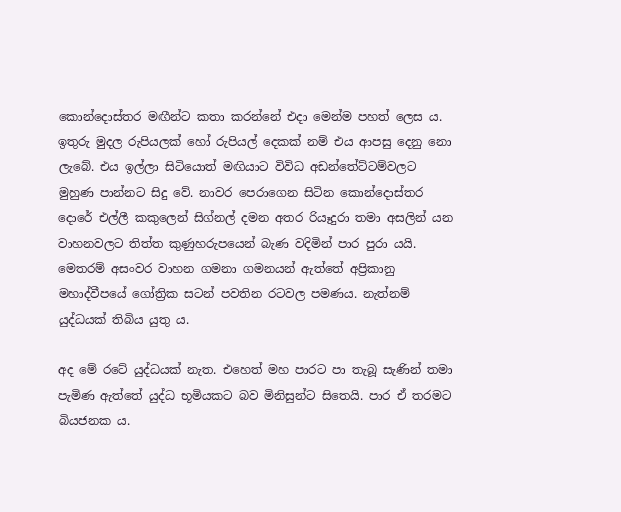කොන්දොස්‌තර මඟීන්ට කතා කරන්නේ එදා මෙන්ම පහත් ලෙස ය. ඉතුරු මුදල රුපියලක්‌ හෝ රුපියල් දෙකක්‌ නම් එය ආපසු දෙනු නො ලැබේ. එය ඉල්ලා සිටියොත් මඟියාට විවිධ අඩන්තේට්‌ටම්වලට මුහුණ පාන්නට සිදු වේ. නාවර පෙරාගෙන සිටින කොන්දොස්‌තර දොරේ එල්ලී කකුලෙන් සිග්නල් දමන අතර රියෑදුරා තමා අසලින් යන වාහනවලට තිත්ත කුණුහරුපයෙන් බැණ වදිමින් පාර පුරා යයි. මෙතරම් අසංවර වාහන ගමනා ගමනයන් ඇත්තේ අප්‍රිකානු මහාද්වීපයේ ගෝත්‍රික සටන් පවතින රටවල පමණය. නැත්නම් යුද්ධයක්‌ තිබිය යුතු ය.

අද මේ රටේ යුද්ධයක්‌ නැත. එහෙත් මහ පාරට පා තැබූ සැණින් තමා පැමිණ ඇත්තේ යුද්ධ භූමියකට බව මිනිසුන්ට සිතෙයි. පාර ඒ තරමට බියජනක ය.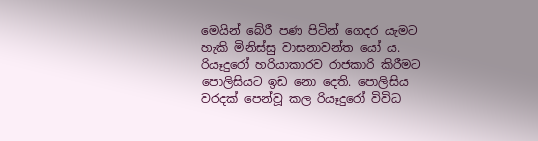මෙයින් බේරී පණ පිටින් ගෙදර යැමට හැකි මිනිස්‌සු වාසනාවන්ත යෝ ය. රියෑදුරෝ හරියාකාරව රාජකාරි කිරීමට පොලිසියට ඉඩ නො දෙති. පොලිසිය වරදක්‌ පෙන්වූ කල රියෑදුරෝ විවිධ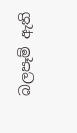බලපෑම් ඇති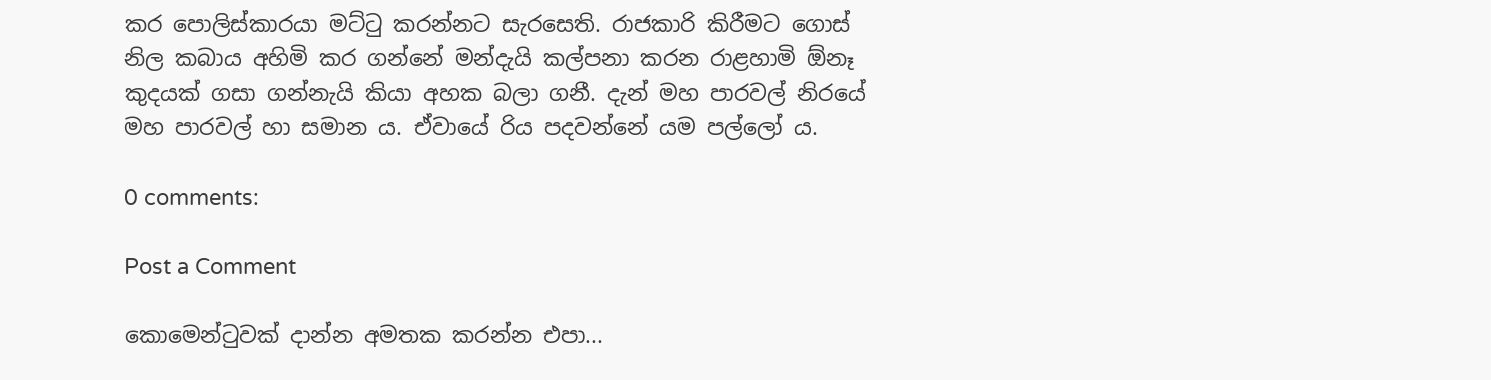කර පොලිස්‌කාරයා මට්‌ටු කරන්නට සැරසෙති. රාජකාරි කිරීමට ගොස්‌ නිල කබාය අහිමි කර ගන්නේ මන්දැයි කල්පනා කරන රාළහාමි ඕනෑ කුදයක්‌ ගසා ගන්නැයි කියා අහක බලා ගනී. දැන් මහ පාරවල් නිරයේ මහ පාරවල් හා සමාන ය. ඒවායේ රිය පදවන්නේ යම පල්ලෝ ය.

0 comments:

Post a Comment

කොමෙන්ටුවක් දාන්න අමතක කරන්න එපා...